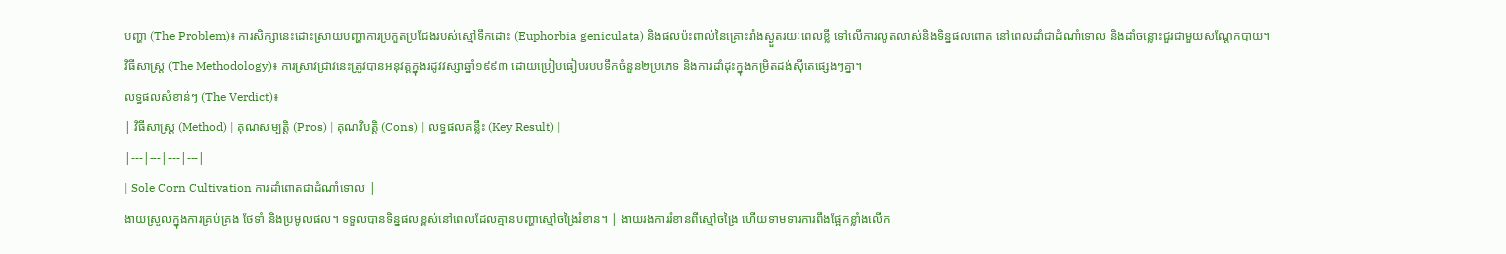បញ្ហា (The Problem)៖ ការសិក្សានេះដោះស្រាយបញ្ហាការប្រកួតប្រជែងរបស់ស្មៅទឹកដោះ (Euphorbia geniculata) និងផលប៉ះពាល់នៃគ្រោះរាំងស្ងួតរយៈពេលខ្លី ទៅលើការលូតលាស់និងទិន្នផលពោត នៅពេលដាំជាដំណាំទោល និងដាំចន្លោះជួរជាមួយសណ្តែកបាយ។
វិធីសាស្ត្រ (The Methodology)៖ ការស្រាវជ្រាវនេះត្រូវបានអនុវត្តក្នុងរដូវវស្សាឆ្នាំ១៩៩៣ ដោយប្រៀបធៀបរបបទឹកចំនួន២ប្រភេទ និងការដាំដុះក្នុងកម្រិតដង់ស៊ីតេផ្សេងៗគ្នា។
លទ្ធផលសំខាន់ៗ (The Verdict)៖
| វិធីសាស្ត្រ (Method) | គុណសម្បត្តិ (Pros) | គុណវិបត្តិ (Cons) | លទ្ធផលគន្លឹះ (Key Result) |
|---|---|---|---|
| Sole Corn Cultivation ការដាំពោតជាដំណាំទោល |
ងាយស្រួលក្នុងការគ្រប់គ្រង ថែទាំ និងប្រមូលផល។ ទទួលបានទិន្នផលខ្ពស់នៅពេលដែលគ្មានបញ្ហាស្មៅចង្រៃរំខាន។ | ងាយរងការរំខានពីស្មៅចង្រៃ ហើយទាមទារការពឹងផ្អែកខ្លាំងលើក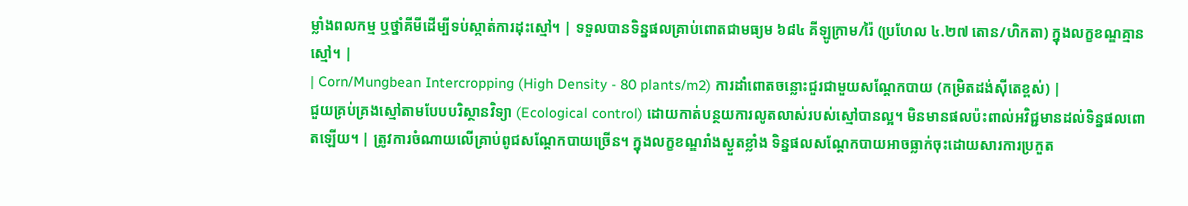ម្លាំងពលកម្ម ឬថ្នាំគីមីដើម្បីទប់ស្កាត់ការដុះស្មៅ។ | ទទួលបានទិន្នផលគ្រាប់ពោតជាមធ្យម ៦៨៤ គីឡូក្រាម/រ៉ៃ (ប្រហែល ៤.២៧ តោន/ហិកតា) ក្នុងលក្ខខណ្ឌគ្មានស្មៅ។ |
| Corn/Mungbean Intercropping (High Density - 80 plants/m2) ការដាំពោតចន្លោះជួរជាមួយសណ្តែកបាយ (កម្រិតដង់ស៊ីតេខ្ពស់) |
ជួយគ្រប់គ្រងស្មៅតាមបែបបរិស្ថានវិទ្យា (Ecological control) ដោយកាត់បន្ថយការលូតលាស់របស់ស្មៅបានល្អ។ មិនមានផលប៉ះពាល់អវិជ្ជមានដល់ទិន្នផលពោតឡើយ។ | ត្រូវការចំណាយលើគ្រាប់ពូជសណ្តែកបាយច្រើន។ ក្នុងលក្ខខណ្ឌរាំងស្ងួតខ្លាំង ទិន្នផលសណ្តែកបាយអាចធ្លាក់ចុះដោយសារការប្រកួត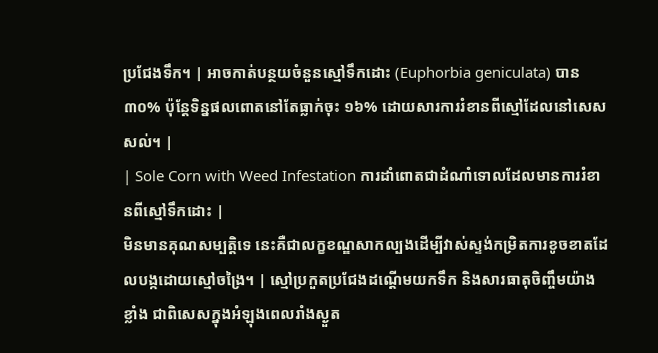ប្រជែងទឹក។ | អាចកាត់បន្ថយចំនួនស្មៅទឹកដោះ (Euphorbia geniculata) បាន ៣០% ប៉ុន្តែទិន្នផលពោតនៅតែធ្លាក់ចុះ ១៦% ដោយសារការរំខានពីស្មៅដែលនៅសេសសល់។ |
| Sole Corn with Weed Infestation ការដាំពោតជាដំណាំទោលដែលមានការរំខានពីស្មៅទឹកដោះ |
មិនមានគុណសម្បត្តិទេ នេះគឺជាលក្ខខណ្ឌសាកល្បងដើម្បីវាស់ស្ទង់កម្រិតការខូចខាតដែលបង្កដោយស្មៅចង្រៃ។ | ស្មៅប្រកួតប្រជែងដណ្តើមយកទឹក និងសារធាតុចិញ្ចឹមយ៉ាងខ្លាំង ជាពិសេសក្នុងអំឡុងពេលរាំងស្ងួត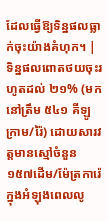ដែលធ្វើឱ្យទិន្នផលធ្លាក់ចុះយ៉ាងគំហុក។ | ទិន្នផលពោតថយចុះរហូតដល់ ២១% (មកនៅត្រឹម ៥៤១ គីឡូក្រាម/រ៉ៃ) ដោយសារវត្តមានស្មៅចំនួន ១៥៧ដើម/ម៉ែត្រការ៉េ ក្នុងអំឡុងពេលលូ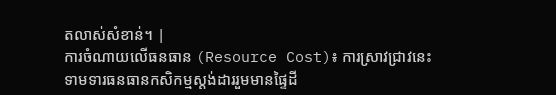តលាស់សំខាន់។ |
ការចំណាយលើធនធាន (Resource Cost)៖ ការស្រាវជ្រាវនេះទាមទារធនធានកសិកម្មស្តង់ដាររួមមានផ្ទៃដី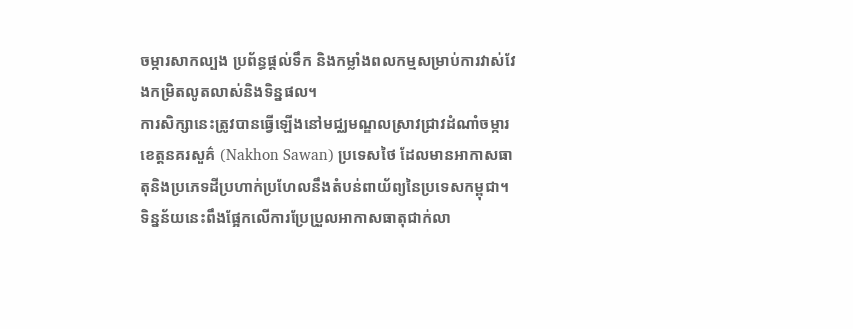ចម្ការសាកល្បង ប្រព័ន្ធផ្តល់ទឹក និងកម្លាំងពលកម្មសម្រាប់ការវាស់វែងកម្រិតលូតលាស់និងទិន្នផល។
ការសិក្សានេះត្រូវបានធ្វើឡើងនៅមជ្ឈមណ្ឌលស្រាវជ្រាវដំណាំចម្ការខេត្តនគរសួគ៌ (Nakhon Sawan) ប្រទេសថៃ ដែលមានអាកាសធាតុនិងប្រភេទដីប្រហាក់ប្រហែលនឹងតំបន់ពាយ័ព្យនៃប្រទេសកម្ពុជា។ ទិន្នន័យនេះពឹងផ្អែកលើការប្រែប្រួលអាកាសធាតុជាក់លា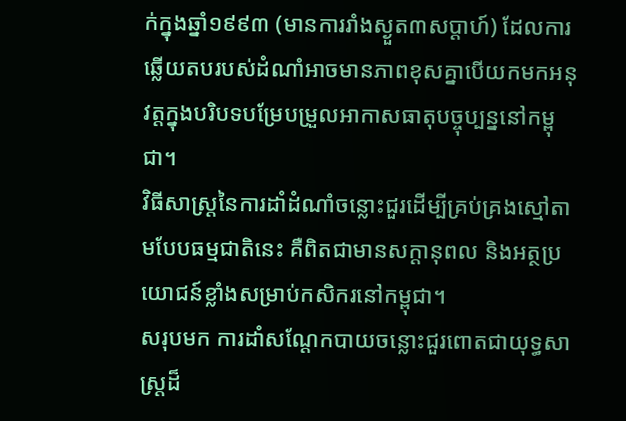ក់ក្នុងឆ្នាំ១៩៩៣ (មានការរាំងស្ងួត៣សប្តាហ៍) ដែលការឆ្លើយតបរបស់ដំណាំអាចមានភាពខុសគ្នាបើយកមកអនុវត្តក្នុងបរិបទបម្រែបម្រួលអាកាសធាតុបច្ចុប្បន្ននៅកម្ពុជា។
វិធីសាស្ត្រនៃការដាំដំណាំចន្លោះជួរដើម្បីគ្រប់គ្រងស្មៅតាមបែបធម្មជាតិនេះ គឺពិតជាមានសក្តានុពល និងអត្ថប្រយោជន៍ខ្លាំងសម្រាប់កសិករនៅកម្ពុជា។
សរុបមក ការដាំសណ្តែកបាយចន្លោះជួរពោតជាយុទ្ធសាស្ត្រដ៏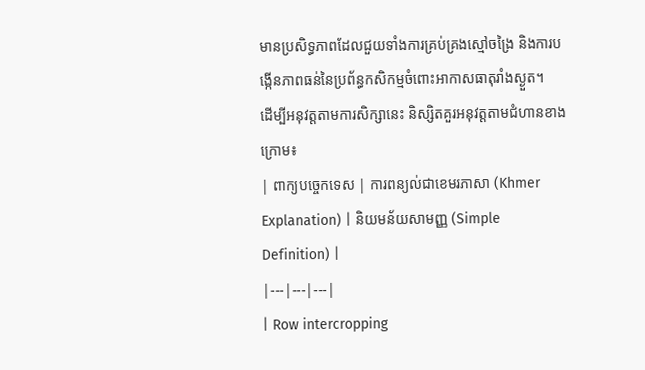មានប្រសិទ្ធភាពដែលជួយទាំងការគ្រប់គ្រងស្មៅចង្រៃ និងការបង្កើនភាពធន់នៃប្រព័ន្ធកសិកម្មចំពោះអាកាសធាតុរាំងស្ងួត។
ដើម្បីអនុវត្តតាមការសិក្សានេះ និស្សិតគួរអនុវត្តតាមជំហានខាងក្រោម៖
| ពាក្យបច្ចេកទេស | ការពន្យល់ជាខេមរភាសា (Khmer Explanation) | និយមន័យសាមញ្ញ (Simple Definition) |
|---|---|---|
| Row intercropping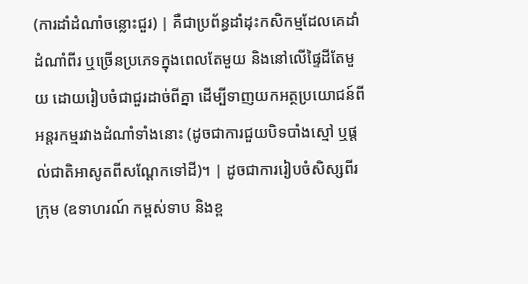(ការដាំដំណាំចន្លោះជួរ) | គឺជាប្រព័ន្ធដាំដុះកសិកម្មដែលគេដាំដំណាំពីរ ឬច្រើនប្រភេទក្នុងពេលតែមួយ និងនៅលើផ្ទៃដីតែមួយ ដោយរៀបចំជាជួរដាច់ពីគ្នា ដើម្បីទាញយកអត្ថប្រយោជន៍ពីអន្តរកម្មរវាងដំណាំទាំងនោះ (ដូចជាការជួយបិទបាំងស្មៅ ឬផ្តល់ជាតិអាសូតពីសណ្តែកទៅដី)។ | ដូចជាការរៀបចំសិស្សពីរក្រុម (ឧទាហរណ៍ កម្ពស់ទាប និងខ្ព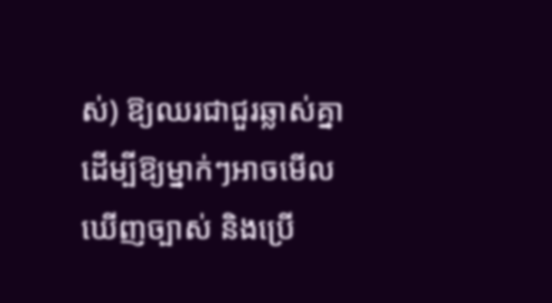ស់) ឱ្យឈរជាជួរឆ្លាស់គ្នា ដើម្បីឱ្យម្នាក់ៗអាចមើលឃើញច្បាស់ និងប្រើ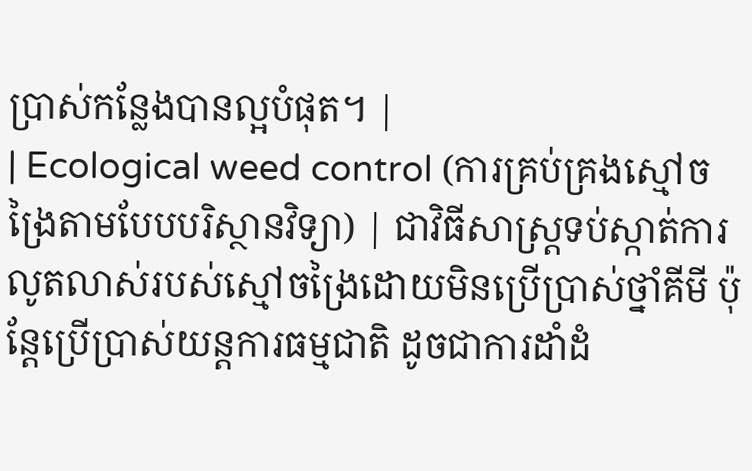ប្រាស់កន្លែងបានល្អបំផុត។ |
| Ecological weed control (ការគ្រប់គ្រងស្មៅចង្រៃតាមបែបបរិស្ថានវិទ្យា) | ជាវិធីសាស្ត្រទប់ស្កាត់ការលូតលាស់របស់ស្មៅចង្រៃដោយមិនប្រើប្រាស់ថ្នាំគីមី ប៉ុន្តែប្រើប្រាស់យន្តការធម្មជាតិ ដូចជាការដាំដំ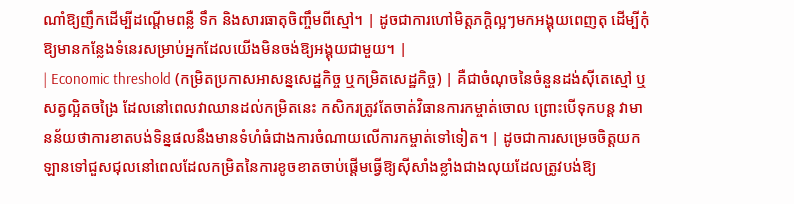ណាំឱ្យញឹកដើម្បីដណ្តើមពន្លឺ ទឹក និងសារធាតុចិញ្ចឹមពីស្មៅ។ | ដូចជាការហៅមិត្តភក្តិល្អៗមកអង្គុយពេញតុ ដើម្បីកុំឱ្យមានកន្លែងទំនេរសម្រាប់អ្នកដែលយើងមិនចង់ឱ្យអង្គុយជាមួយ។ |
| Economic threshold (កម្រិតប្រកាសអាសន្នសេដ្ឋកិច្ច ឬកម្រិតសេដ្ឋកិច្ច) | គឺជាចំណុចនៃចំនួនដង់ស៊ីតេស្មៅ ឬសត្វល្អិតចង្រៃ ដែលនៅពេលវាឈានដល់កម្រិតនេះ កសិករត្រូវតែចាត់វិធានការកម្ចាត់ចោល ព្រោះបើទុកបន្ត វាមានន័យថាការខាតបង់ទិន្នផលនឹងមានទំហំធំជាងការចំណាយលើការកម្ចាត់ទៅទៀត។ | ដូចជាការសម្រេចចិត្តយកឡានទៅជួសជុលនៅពេលដែលកម្រិតនៃការខូចខាតចាប់ផ្តើមធ្វើឱ្យស៊ីសាំងខ្លាំងជាងលុយដែលត្រូវបង់ឱ្យ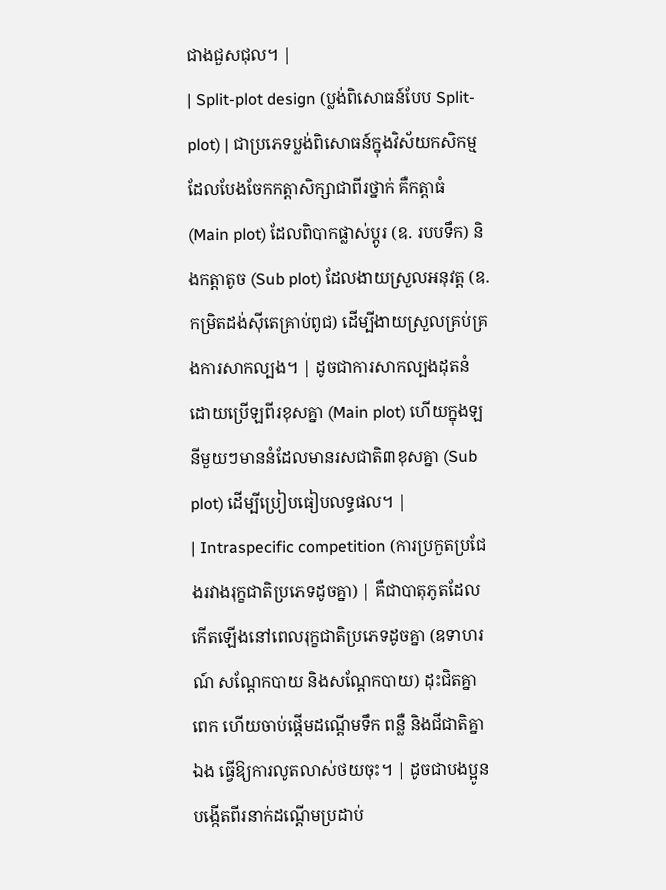ជាងជួសជុល។ |
| Split-plot design (ប្លង់ពិសោធន៍បែប Split-plot) | ជាប្រភេទប្លង់ពិសោធន៍ក្នុងវិស័យកសិកម្មដែលបែងចែកកត្តាសិក្សាជាពីរថ្នាក់ គឺកត្តាធំ (Main plot) ដែលពិបាកផ្លាស់ប្តូរ (ឧ. របបទឹក) និងកត្តាតូច (Sub plot) ដែលងាយស្រួលអនុវត្ត (ឧ. កម្រិតដង់ស៊ីតេគ្រាប់ពូជ) ដើម្បីងាយស្រួលគ្រប់គ្រងការសាកល្បង។ | ដូចជាការសាកល្បងដុតនំដោយប្រើឡពីរខុសគ្នា (Main plot) ហើយក្នុងឡនីមួយៗមាននំដែលមានរសជាតិ៣ខុសគ្នា (Sub plot) ដើម្បីប្រៀបធៀបលទ្ធផល។ |
| Intraspecific competition (ការប្រកួតប្រជែងរវាងរុក្ខជាតិប្រភេទដូចគ្នា) | គឺជាបាតុភូតដែលកើតឡើងនៅពេលរុក្ខជាតិប្រភេទដូចគ្នា (ឧទាហរណ៍ សណ្តែកបាយ និងសណ្តែកបាយ) ដុះជិតគ្នាពេក ហើយចាប់ផ្តើមដណ្តើមទឹក ពន្លឺ និងជីជាតិគ្នាឯង ធ្វើឱ្យការលូតលាស់ថយចុះ។ | ដូចជាបងប្អូនបង្កើតពីរនាក់ដណ្តើមប្រដាប់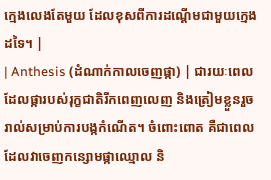ក្មេងលេងតែមួយ ដែលខុសពីការដណ្តើមជាមួយក្មេងដទៃ។ |
| Anthesis (ដំណាក់កាលចេញផ្កា) | ជារយៈពេលដែលផ្ការបស់រុក្ខជាតិរីកពេញលេញ និងត្រៀមខ្លួនរួចរាល់សម្រាប់ការបង្កកំណើត។ ចំពោះពោត គឺជាពេលដែលវាចេញកន្សោមផ្កាឈ្មោល និ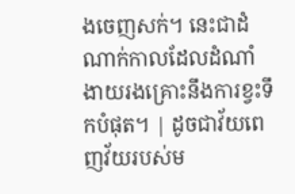ងចេញសក់។ នេះជាដំណាក់កាលដែលដំណាំងាយរងគ្រោះនឹងការខ្វះទឹកបំផុត។ | ដូចជាវ័យពេញវ័យរបស់ម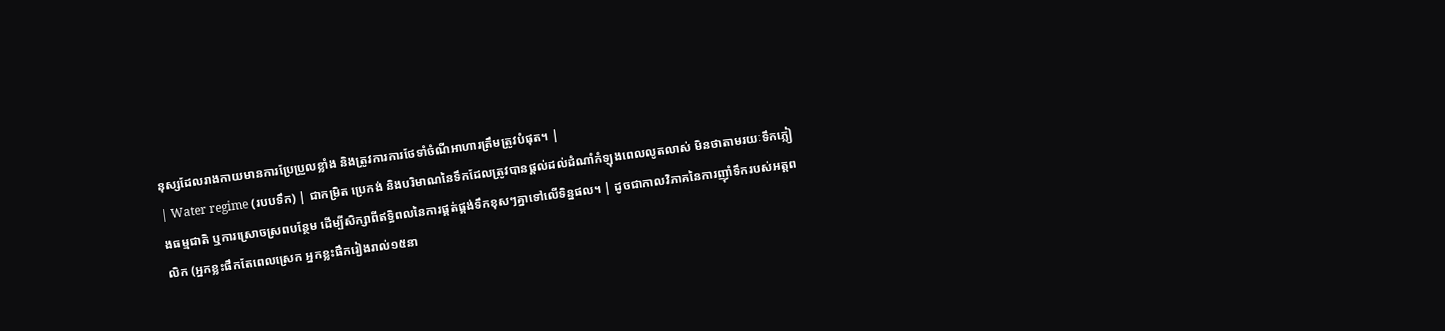នុស្សដែលរាងកាយមានការប្រែប្រួលខ្លាំង និងត្រូវការការថែទាំចំណីអាហារត្រឹមត្រូវបំផុត។ |
| Water regime (របបទឹក) | ជាកម្រិត ប្រេកង់ និងបរិមាណនៃទឹកដែលត្រូវបានផ្តល់ដល់ដំណាំកំឡុងពេលលូតលាស់ មិនថាតាមរយៈទឹកភ្លៀងធម្មជាតិ ឬការស្រោចស្រពបន្ថែម ដើម្បីសិក្សាពីឥទ្ធិពលនៃការផ្គត់ផ្គង់ទឹកខុសៗគ្នាទៅលើទិន្នផល។ | ដូចជាកាលវិភាគនៃការញ៉ាំទឹករបស់អត្តពលិក (អ្នកខ្លះផឹកតែពេលស្រេក អ្នកខ្លះផឹករៀងរាល់១៥នា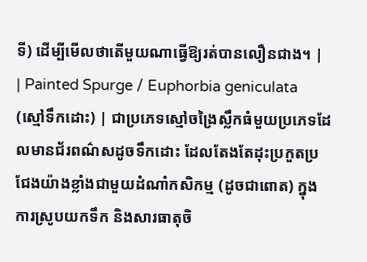ទី) ដើម្បីមើលថាតើមួយណាធ្វើឱ្យរត់បានលឿនជាង។ |
| Painted Spurge / Euphorbia geniculata (ស្មៅទឹកដោះ) | ជាប្រភេទស្មៅចង្រៃស្លឹកធំមួយប្រភេទដែលមានជ័រពណ៌សដូចទឹកដោះ ដែលតែងតែដុះប្រកួតប្រជែងយ៉ាងខ្លាំងជាមួយដំណាំកសិកម្ម (ដូចជាពោត) ក្នុងការស្រូបយកទឹក និងសារធាតុចិ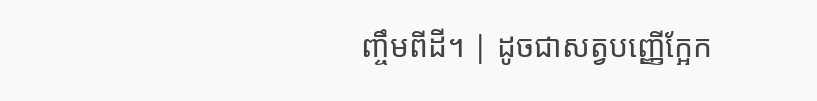ញ្ចឹមពីដី។ | ដូចជាសត្វបញ្ញើក្អែក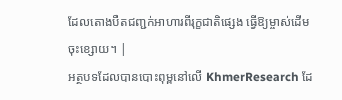ដែលតោងបឺតជញ្ជក់អាហារពីរុក្ខជាតិផ្សេង ធ្វើឱ្យម្ចាស់ដើមចុះខ្សោយ។ |
អត្ថបទដែលបានបោះពុម្ពនៅលើ KhmerResearch ដែ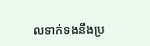លទាក់ទងនឹងប្រ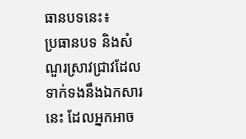ធានបទនេះ៖
ប្រធានបទ និងសំណួរស្រាវជ្រាវដែលទាក់ទងនឹងឯកសារនេះ ដែលអ្នកអាច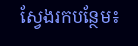ស្វែងរកបន្ថែម៖